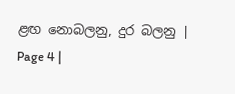ළඟ නොබලනු, දුර බලනු | Page 4 |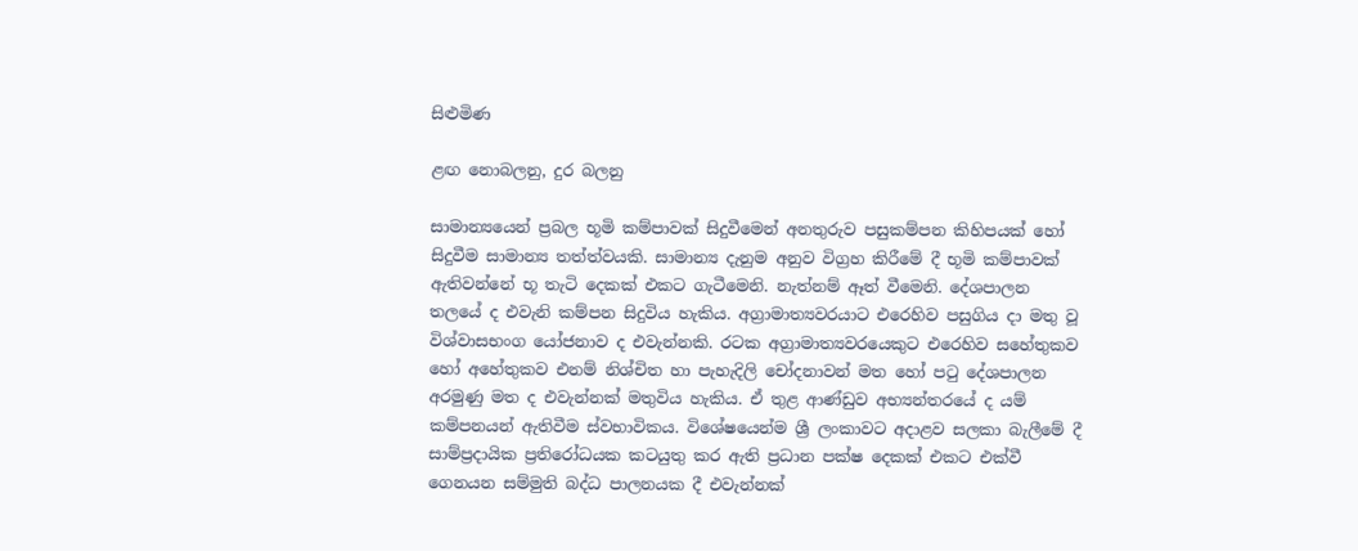සිළුමිණ

ළඟ නොබලනු, දුර බලනු

සාමාන්‍යයෙන් ප්‍රබල භූමි කම්පාවක් සිදුවීමෙන් අනතුරුව පසුකම්පන කිහිපයක් හෝ සිදුවීම සාමාන්‍ය තත්ත්වයකි. සාමාන්‍ය දැනුම අනුව විග්‍රහ කිරීමේ දී භූමි කම්පාවක් ඇතිවන්නේ භූ තැටි දෙකක් එකට ගැටීමෙනි. නැත්නම් ඈත් වීමෙනි. දේශපාලන තලයේ ද එවැනි කම්පන සිදුවිය හැකිය. අග්‍රාමාත්‍යවරයාට එරෙහිව පසුගිය දා මතු වූ විශ්වාසභංග යෝජනාව ද එවැන්නකි. රටක අග්‍රාමාත්‍යවරයෙකුට එරෙහිව සහේතුකව හෝ අහේතුකව එනම් නිශ්චිත හා පැහැදිලි චෝදනාවන් මත හෝ පටු දේශපාලන අරමුණු මත ද එවැන්නක් මතුවිය හැකිය. ඒ තුළ ආණ්ඩුව අභ්‍යන්තරයේ ද යම් කම්පනයන් ඇතිවීම ස්වභාවිකය. විශේෂයෙන්ම ශ්‍රී ලංකාවට අදාළව සලකා බැලීමේ දී සාම්ප්‍රදායික ප්‍රතිරෝධයක කටයුතු කර ඇති ප්‍රධාන පක්ෂ දෙකක් එකට එක්වී ගෙනයන සම්මුති බද්ධ පාලනයක දී එවැන්නක්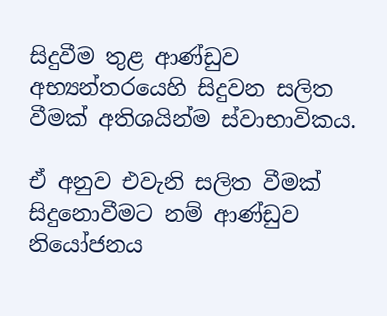සිදුවීම තුළ ආණ්ඩුව අභ්‍යන්තරයෙහි සිදුවන සලිත වීමක් අතිශයින්ම ස්වාභාවිකය.

ඒ අනුව එවැනි සලිත වීමක් සිදුනොවීමට නම් ආණ්ඩුව නියෝජනය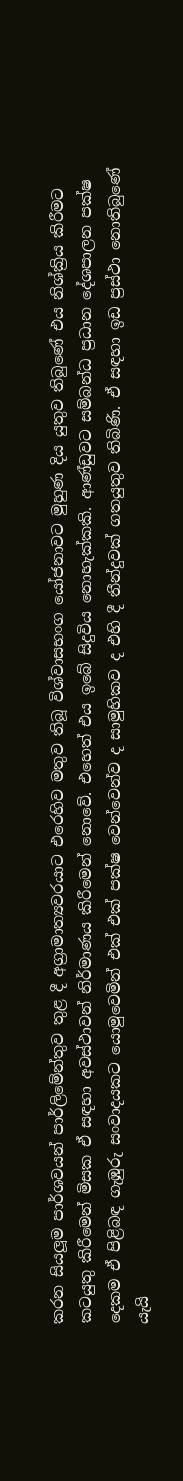කරන සියලූම පාර්ශවයන් පාර්ලිමේන්තුව තුළ දී අග්‍රාමාත්‍යවරයාට එරෙහිව මතුව තිබූ විශ්වාසභංග යෝජනාවට මුහුණ දිය යුතුව තිබුණේ එය නිශ්ක්‍රිය කිරීමට කටයුතු කිරීමෙන් මිසක ඒ සඳහා අවස්ථාවන් නිර්මාණය කිරීමෙන් නොවේ. එහෙත් එය ඉබේ සිදුවිය නොහැක්කකි. ආණ්ඩුවට සම්බන්ධ ප්‍රධාන දේශපාලන පක්ෂ දෙකම ඒ පිළිබඳ ගැඹුරු සංවාදයකට යොමුවෙමින් එක් එක් පක්ෂ වෙන්වෙන්ව ද සාමුහිකව ද එහි දී තීන්දුවක් ගතයුතුව තිබිණි. ඒ සඳහා ඉඩ ප්‍රස්ථා නොතිබුණේ යැයි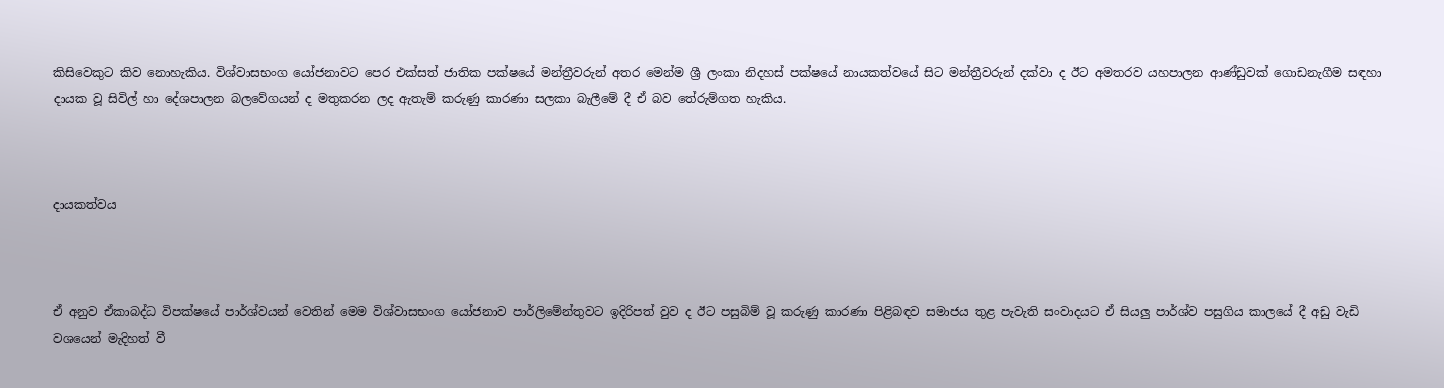කිසිවෙකුට කිව නොහැකිය. විශ්වාසභංග යෝජනාවට පෙර එක්සත් ජාතික පක්ෂයේ මන්ත්‍රීවරුන් අතර මෙන්ම ශ්‍රී ලංකා නිදහස් පක්ෂයේ නායකත්වයේ සිට මන්ත්‍රීවරුන් දක්වා ද ඊට අමතරව යහපාලන ආණ්ඩුවක් ගොඩනැගීම සඳහා දායක වූ සිවිල් හා දේශපාලන බලවේගයන් ද මතුකරන ලද ඇතැම් කරුණු කාරණා සලකා බැලීමේ දී ඒ බව තේරුම්ගත හැකිය.



දායකත්වය



ඒ අනුව ඒකාබද්ධ විපක්ෂයේ පාර්ශ්වයන් වෙතින් මෙම විශ්වාසභංග යෝජනාව පාර්ලිමේන්තුවට ඉදිරිපත් වුව ද ඊට පසුබිම් වූ කරුණු කාරණා පිළිබඳව සමාජය තුළ පැවැති සංවාදයට ඒ සියලු පාර්ශ්ව පසුගිය කාලයේ දී අඩු වැඩි වශයෙන් මැදිහත් වී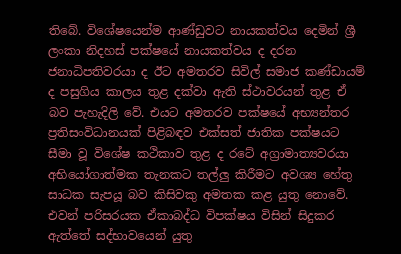තිබේ. විශේෂයෙන්ම ආණ්ඩුවට නායකත්වය දෙමින් ශ්‍රී ලංකා නිදහස් පක්ෂයේ නායකත්වය ද දරන ජනාධිපතිවරයා ද ඊට අමතරව සිවිල් සමාජ කණ්ඩායම් ද පසුගිය කාලය තුළ දක්වා ඇති ස්ථාවරයන් තුළ ඒ බව පැහැදිලි වේ. එයට අමතරව පක්ෂයේ අභ්‍යන්තර ප්‍රතිසංවිධානයක් පිළිබඳව එක්සත් ජාතික පක්ෂයට සීමා වූ විශේෂ කථිකාව තුළ ද රටේ අග්‍රාමාත්‍යවරයා අභියෝගාත්මක තැනකට තල්ලු කිරීමට අවශ්‍ය හේතු සාධක සැපයූ බව කිසිවකු අමතක කළ යුතු නොවේ. එවන් පරිසරයක ඒකාබද්ධ විපක්ෂය විසින් සිදුකර ඇත්තේ සද්භාවයෙන් යුතු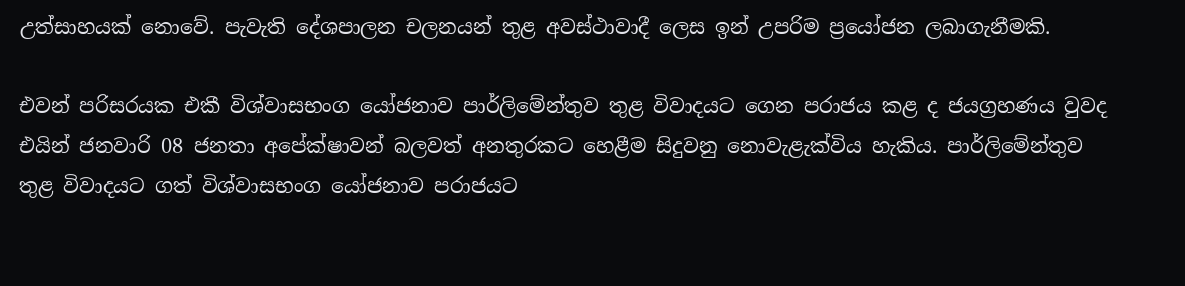උත්සාහයක් නොවේ. පැවැති දේශපාලන චලනයන් තුළ අවස්ථාවාදී ලෙස ඉන් උපරිම ප්‍රයෝජන ලබාගැනීමකි.

එවන් පරිසරයක එකී විශ්වාසභංග යෝජනාව පාර්ලිමේන්තුව තුළ විවාදයට ගෙන පරාජය කළ ද ජයග්‍රහණය වුවද එයින් ජනවාරි 08 ජනතා අපේක්ෂාවන් බලවත් අනතුරකට හෙළීම සිදුවනු නොවැළැක්විය හැකිය. පාර්ලිමේන්තුව තුළ විවාදයට ගත් විශ්වාසභංග යෝජනාව පරාජයට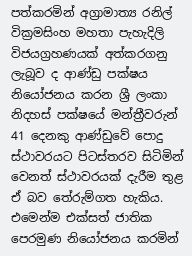පත්කරමින් අග්‍රාමාත්‍ය රනිල් වික්‍රමසිංහ මහතා පැහැදිලි විජයග්‍රහණයක් අත්කරගනු ලැබූව ද ආණ්ඩු පක්ෂය නියෝජනය කරන ශ්‍රී ලංකා නිදහස් පක්ෂයේ මන්ත්‍රීවරුන් 41 දෙනකු ආණ්ඩුවේ පොදු ස්ථාවරයට පිටස්තරව සිටිමින් වෙනත් ස්ථාවරයක් දැරීම තුළ ඒ බව තේරුම්ගත හැකිය. එමෙන්ම එක්සත් ජාතික පෙරමුණ නියෝජනය කරමින්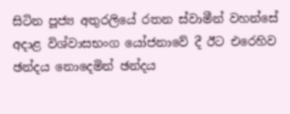සිටින පූජ්‍ය අතුරලියේ රතන ස්වාමීන් වහන්සේ අදාළ විශ්වාසභංග යෝජනාවේ දී ඊට එරෙහිව ඡන්දය නොදෙමින් ඡන්දය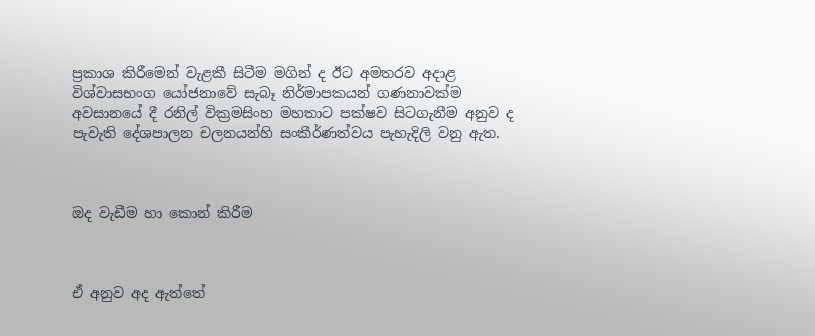ප්‍රකාශ කිරීමෙන් වැළකී සිටීම මගින් ද ඊට අමතරව අදාළ විශ්වාසභංග යෝජනාවේ සැබෑ නිර්මාපකයන් ගණනාවක්ම අවසානයේ දී රනිල් වික්‍රමසිංහ මහතාට පක්ෂව සිටගැනීම අනුව ද පැවැති දේශපාලන චලනයන්හි සංකීර්ණත්වය පැහැදිලි වනු ඇත.



ඔද වැඩීම හා කොන් කිරීම



ඒ අනුව අද ඇත්තේ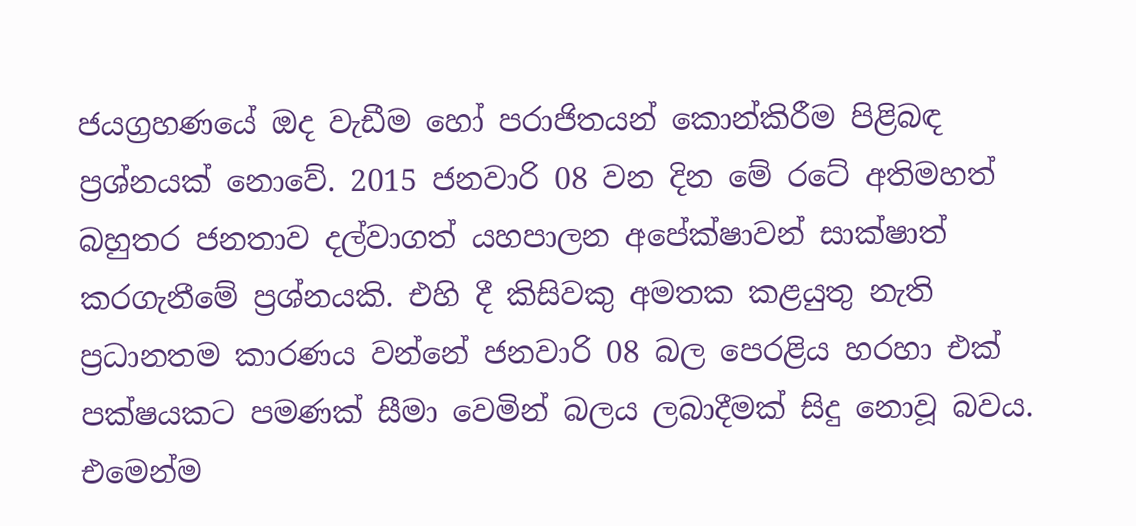ජයග්‍රහණයේ ඔද වැඩීම හෝ පරාජිතයන් කොන්කිරීම පිළිබඳ ප්‍රශ්නයක් නොවේ. 2015 ජනවාරි 08 වන දින මේ රටේ අතිමහත් බහුතර ජනතාව දල්වාගත් යහපාලන අපේක්ෂාවන් සාක්ෂාත් කරගැනීමේ ප්‍රශ්නයකි. එහි දී කිසිවකු අමතක කළයුතු නැති ප්‍රධානතම කාරණය වන්නේ ජනවාරි 08 බල පෙරළිය හරහා එක් පක්ෂයකට පමණක් සීමා වෙමින් බලය ලබාදීමක් සිදු නොවූ බවය. එමෙන්ම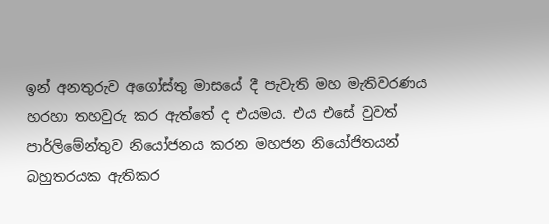ඉන් අනතුරුව අගෝස්තු මාසයේ දී පැවැති මහ මැතිවරණය හරහා තහවුරු කර ඇත්තේ ද එයමය. එය එසේ වුවත් පාර්ලිමේන්තුව නියෝජනය කරන මහජන නියෝජිතයන් බහුතරයක ඇතිකර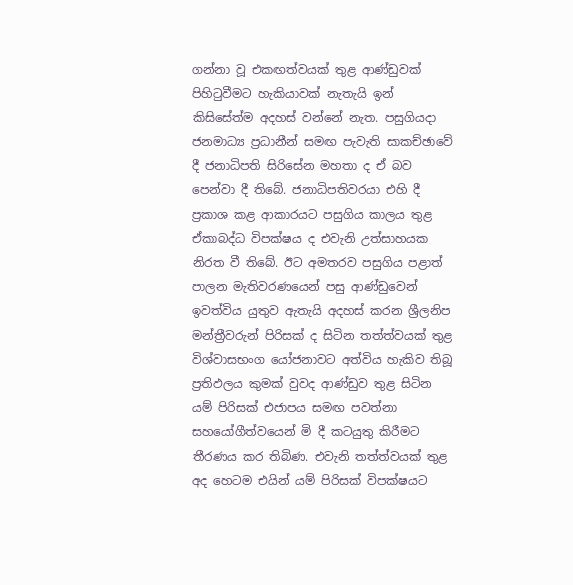ගන්නා වූ එකඟත්වයක් තුළ ආණ්ඩුවක් පිහිටුවීමට හැකියාවක් නැතැයි ඉන් කිසිසේත්ම අදහස් වන්නේ නැත. පසුගියදා ජනමාධ්‍ය ප්‍රධානීන් සමඟ පැවැති සාකච්ඡාවේ දී ජනාධිපති සිරිසේන මහතා ද ඒ බව පෙන්වා දී තිබේ. ජනාධිපතිවරයා එහි දී ප්‍රකාශ කළ ආකාරයට පසුගිය කාලය තුළ ඒකාබද්ධ විපක්ෂය ද එවැනි උත්සාහයක නිරත වී තිබේ. ඊට අමතරව පසුගිය පළාත් පාලන මැතිවරණයෙන් පසු ආණ්ඩුවෙන් ඉවත්විය යුතුව ඇතැයි අදහස් කරන ශ්‍රීලනිප මන්ත්‍රීවරුන් පිරිසක් ද සිටින තත්ත්වයක් තුළ විශ්වාසභංග යෝජනාවට අත්විය හැකිව තිබූ ප්‍රතිඵලය කුමක් වුවද ආණ්ඩුව තුළ සිටින යම් පිරිසක් එජාපය සමඟ පවත්නා සහයෝගීත්වයෙන් මි දී කටයුතු කිරීමට තීරණය කර තිබිණ. එවැනි තත්ත්වයක් තුළ අද හෙටම එයින් යම් පිරිසක් විපක්ෂයට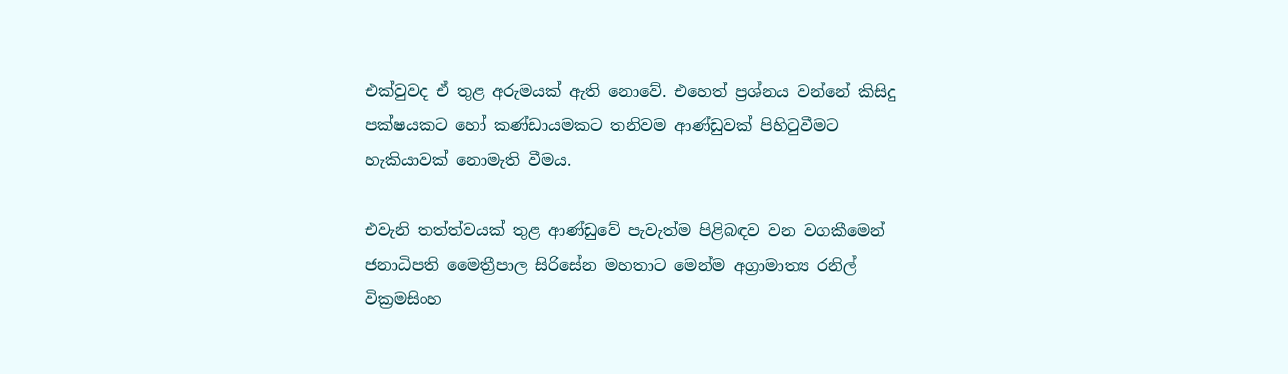එක්වුවද ඒ තුළ අරුමයක් ඇති නොවේ. එහෙත් ප්‍රශ්නය වන්නේ කිසිදු පක්ෂයකට හෝ කණ්ඩායමකට තනිවම ආණ්ඩුවක් පිහිටුවීමට හැකියාවක් නොමැති වීමය.

එවැනි තත්ත්වයක් තුළ ආණ්ඩුවේ පැවැත්ම පිළිබඳව වන වගකීමෙන් ජනාධිපති මෛත්‍රීපාල සිරිසේන මහතාට මෙන්ම අග්‍රාමාත්‍ය රනිල් වික්‍රමසිංහ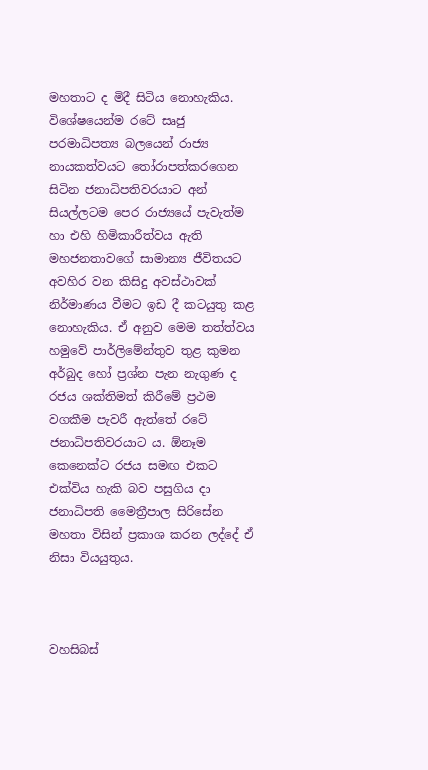මහතාට ද මිදී සිටිය නොහැකිය. විශේෂයෙන්ම රටේ සෘජු පරමාධිපත්‍ය බලයෙන් රාජ්‍ය නායකත්වයට තෝරාපත්කරගෙන සිටින ජනාධිපතිවරයාට අන් සියල්ලටම පෙර රාජ්‍යයේ පැවැත්ම හා එහි හිමිකාරීත්වය ඇති මහජනතාවගේ සාමාන්‍ය ජීවිතයට අවහිර වන කිසිදු අවස්ථාවක් නිර්මාණය වීමට ඉඩ දී කටයුතු කළ නොහැකිය. ඒ අනුව මෙම තත්ත්වය හමුවේ පාර්ලිමේන්තුව තුළ කුමන අර්බුද හෝ ප්‍රශ්න පැන නැගුණ ද රජය ශක්තිමත් කිරීමේ ප්‍රථම වගකීම පැවරී ඇත්තේ රටේ ජනාධිපතිවරයාට ය. ඕනෑම කෙනෙක්ට රජය සමඟ එකට එක්විය හැකි බව පසුගිය දා ජනාධිපති මෛත්‍රීපාල සිරිසේන මහතා විසින් ප්‍රකාශ කරන ලද්දේ ඒ නිසා වියයුතුය.



වහසිබස්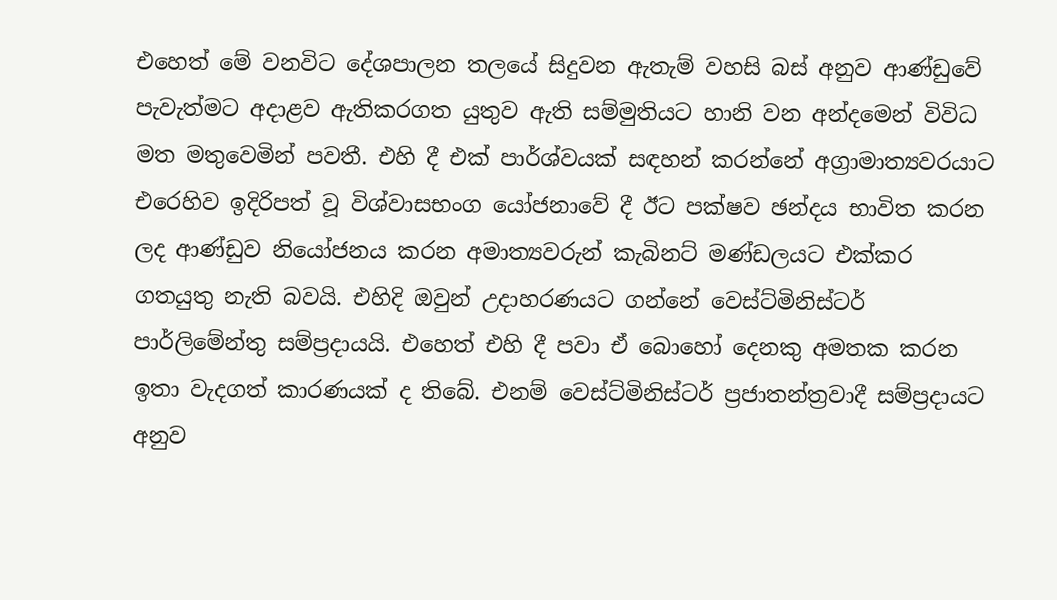එහෙත් මේ වනවිට දේශපාලන තලයේ සිදුවන ඇතැම් වහසි බස් අනුව ආණ්ඩුවේ පැවැත්මට අදාළව ඇතිකරගත යුතුව ඇති සම්මුතියට හානි වන අන්දමෙන් විවිධ මත මතුවෙමින් පවතී. එහි දී එක් පාර්ශ්වයක් සඳහන් කරන්නේ අග්‍රාමාත්‍යවරයාට එරෙහිව ඉදිරිපත් වූ විශ්වාසභංග යෝජනාවේ දී ඊට පක්ෂව ඡන්දය භාවිත කරන ලද ආණ්ඩුව නියෝජනය කරන අමාත්‍යවරුන් කැබිනට් මණ්ඩලයට එක්කර ගතයුතු නැති බවයි. එහිදි ඔවුන් උදාහරණයට ගන්නේ වෙස්ට්මිනිස්ටර් පාර්ලිමේන්තු සම්ප්‍රදායයි. එහෙත් එහි දී පවා ඒ බොහෝ දෙනකු අමතක කරන ඉතා වැදගත් කාරණයක් ද තිබේ. එනම් වෙස්ට්මිනිස්ටර් ප්‍රජාතන්ත්‍රවාදී සම්ප්‍රදායට අනුව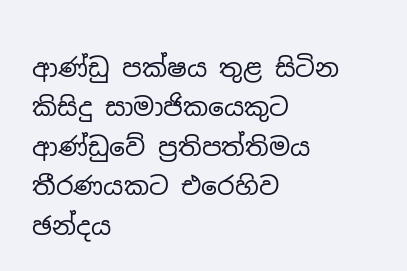ආණ්ඩු පක්ෂය තුළ සිටින කිසිදු සාමාජිකයෙකුට ආණ්ඩුවේ ප්‍රතිපත්තිමය තීරණයකට එරෙහිව ඡන්දය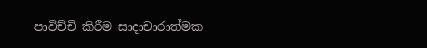පාවිච්චි කිරීම සාදාචාරාත්මක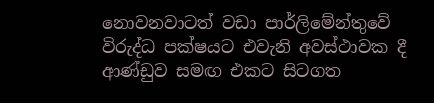නොවනවාටත් වඩා පාර්ලිමේන්තුවේ විරුද්ධ පක්ෂයට එවැනි අවස්ථාවක දී ආණ්ඩුව සමඟ එකට සිටගත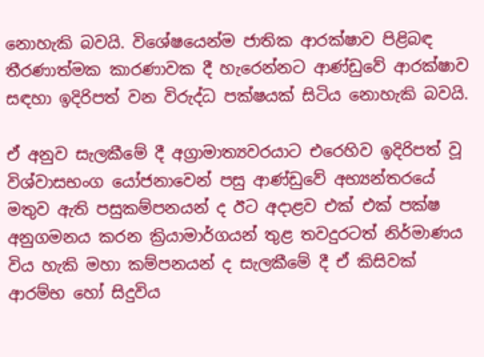නොහැකි බවයි. විශේෂයෙන්ම ජාතික ආරක්ෂාව පිළිබඳ තීරණාත්මක කාරණාවක දී හැරෙන්නට ආණ්ඩුවේ ආරක්ෂාව සඳහා ඉදිරිපත් වන විරුද්ධ පක්ෂයක් සිටිය නොහැකි බවයි.

ඒ අනුව සැලකීමේ දී අග්‍රාමාත්‍යවරයාට එරෙහිව ඉදිරිපත් වූ විශ්වාසභංග යෝජනාවෙන් පසු ආණ්ඩුවේ අභ්‍යන්තරයේ මතුව ඇති පසුකම්පනයන් ද ඊට අදාළව එක් එක් පක්ෂ අනුගමනය කරන ක්‍රියාමාර්ගයන් තුළ තවදුරටත් නිර්මාණය විය හැකි මහා කම්පනයන් ද සැලකීමේ දී ඒ කිසිවක් ආරම්භ හෝ සිදුවිය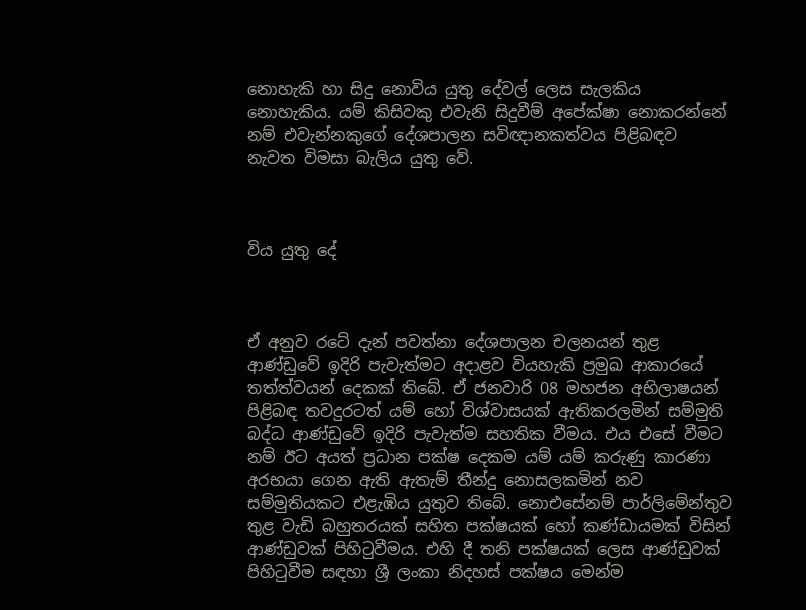නොහැකි හා සිදු නොවිය යුතු දේවල් ලෙස සැලකිය නොහැකිය. යම් කිසිවකු එවැනි සිදුවීම් අපේක්ෂා නොකරන්නේ නම් එවැන්නකුගේ දේශපාලන සවිඥානකත්වය පිළිබඳව නැවත විමසා බැලිය යුතු වේ.



විය යුතු දේ



ඒ අනුව රටේ දැන් පවත්නා දේශපාලන චලනයන් තුළ ආණ්ඩුවේ ඉදිරි පැවැත්මට අදාළව වියහැකි ප්‍රමුඛ ආකාරයේ තත්ත්වයන් දෙකක් තිබේ. ඒ ජනවාරි 08 මහජන අභිලාෂයන් පිළිබඳ තවදුරටත් යම් හෝ විශ්වාසයක් ඇතිකරලමින් සම්මුති බද්ධ ආණ්ඩුවේ ඉදිරි පැවැත්ම සහතික වීමය. එය එසේ වීමට නම් ඊට අයත් ප්‍රධාන පක්ෂ දෙකම යම් යම් කරුණු කාරණා අරභයා ගෙන ඇති ඇතැම් තීන්දු නොසලකමින් නව සම්මුතියකට එළැඹිය යුතුව තිබේ. නොඑසේනම් පාර්ලිමේන්තුව තුළ වැඩි බහුතරයක් සහිත පක්ෂයක් හෝ කණ්ඩායමක් විසින් ආණ්ඩුවක් පිහිටුවීමය. එහි දී තනි පක්ෂයක් ලෙස ආණ්ඩුවක් පිහිටුවීම සඳහා ශ්‍රී ලංකා නිදහස් පක්ෂය මෙන්ම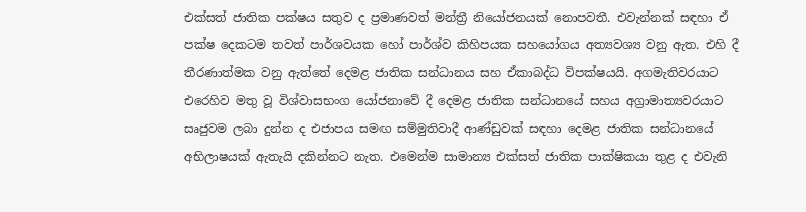එක්සත් ජාතික පක්ෂය සතුව ද ප්‍රමාණවත් මන්ත්‍රී නියෝජනයක් නොපවතී. එවැන්නක් සඳහා ඒ පක්ෂ දෙකටම තවත් පාර්ශවයක හෝ පාර්ශ්ව කිහිපයක සහයෝගය අත්‍යවශ්‍ය වනු ඇත. එහි දී තීරණාත්මක වනු ඇත්තේ දෙමළ ජාතික සන්ධානය සහ ඒකාබද්ධ විපක්ෂයයි. අගමැතිවරයාට එරෙහිව මතු වූ විශ්වාසභංග යෝජනාවේ දී දෙමළ ජාතික සන්ධානයේ සහය අග්‍රාමාත්‍යවරයාට සෘජුවම ලබා දුන්න ද එජාපය සමඟ සම්මුතිවාදී ආණ්ඩුවක් සඳහා දෙමළ ජාතික සන්ධානයේ අභිලාෂයක් ඇතැයි දකින්නට නැත. එමෙන්ම සාමාන්‍ය එක්සත් ජාතික පාක්ෂිකයා තුළ ද එවැනි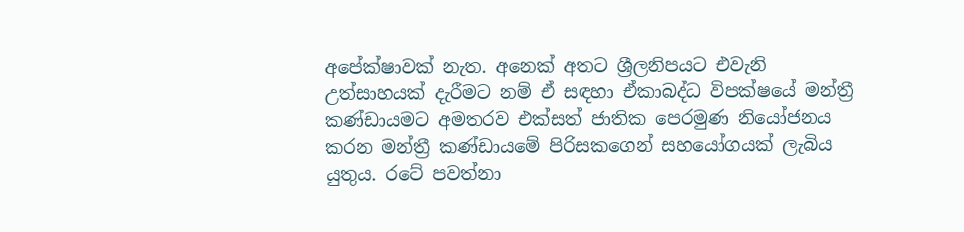අපේක්ෂාවක් නැත. අනෙක් අතට ශ්‍රීලනිපයට එවැනි උත්සාහයක් දැරීමට නම් ඒ සඳහා ඒකාබද්ධ විපක්ෂයේ මන්ත්‍රී කණ්ඩායමට අමතරව එක්සත් ජාතික පෙරමුණ නියෝජනය කරන මන්ත්‍රී කණ්ඩායමේ පිරිසකගෙන් සහයෝගයක් ලැබිය යුතුය. රටේ පවත්නා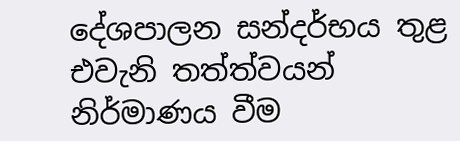දේශපාලන සන්දර්භය තුළ එවැනි තත්ත්වයන් නිර්මාණය වීම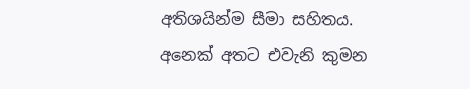අතිශයින්ම සීමා සහිතය. අනෙක් අතට එවැනි කුමන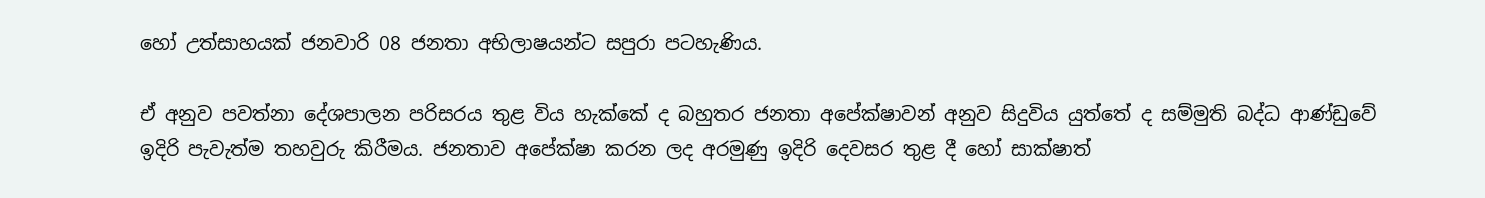හෝ උත්සාහයක් ජනවාරි 08 ජනතා අභිලාෂයන්ට සපුරා පටහැණිය.

ඒ අනුව පවත්නා දේශපාලන පරිසරය තුළ විය හැක්කේ ද බහුතර ජනතා අපේක්ෂාවන් අනුව සිදුවිය යුත්තේ ද සම්මුති බද්ධ ආණ්ඩුවේ ඉදිරි පැවැත්ම තහවුරු කිරීමය. ජනතාව අපේක්ෂා කරන ලද අරමුණු ඉදිරි දෙවසර තුළ දී හෝ සාක්ෂාත්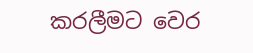කරලීමට වෙර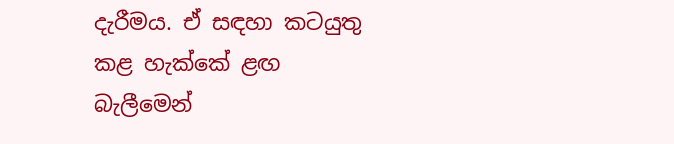දැරීමය. ඒ සඳහා කටයුතු කළ හැක්කේ ළඟ බැලීමෙන්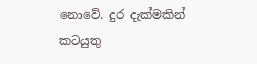නොවේ. දුර දැක්මකින් කටයුතු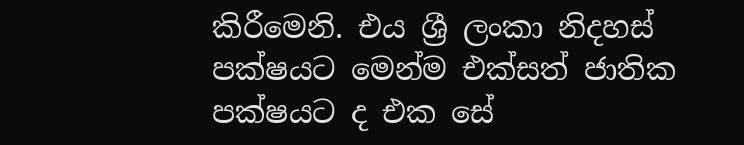කිරීමෙනි. එය ශ්‍රී ලංකා නිදහස් පක්ෂයට මෙන්ම එක්සත් ජාතික පක්ෂයට ද එක සේ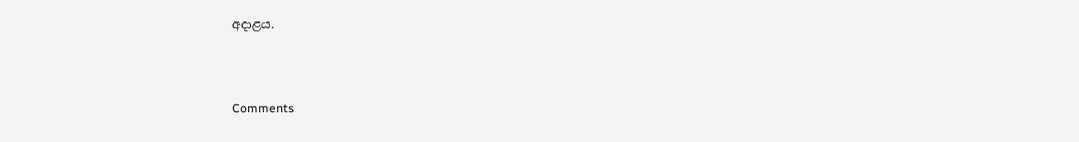අදාළය.



Comments